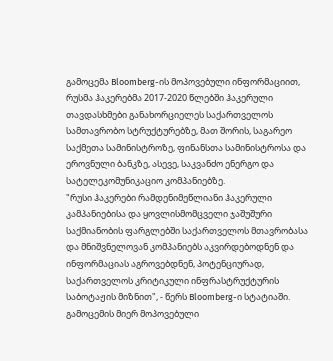გამოცემა Bloomberg-ის მოპოვებული ინფორმაციით, რუსმა ჰაკერებმა 2017-2020 წლებში ჰაკერული თავდასხმები განახორციელეს საქართველოს სამთავრობო სტრუქტურებზე, მათ შორის, საგარეო საქმეთა სამინისტროზე, ფინანსთა სამინისტროსა და ეროვნული ბანკზე, ასევე, საკვანძო ენერგო და სატელეკომუნიკაციო კომპანიებზე.
"რუსი ჰაკერები რამდენიმეწლიანი ჰაკერული კამპანიებისა და ყოვლისმომცველი ჯაშუშური საქმიანობის ფარგლებში საქართველოს მთავრობასა და მნიშვნელოვან კომპანიებს აკვირდებოდნენ და ინფორმაციას აგროვებდნენ, პოტენციურად, საქართველოს კრიტიკული ინფრასტრუქტურის საბოტაჟის მიზნით", - წერს Bloomberg-ი სტატიაში.
გამოცემის მიერ მოპოვებული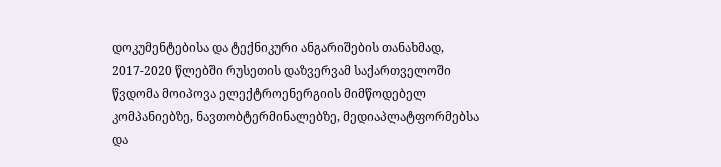დოკუმენტებისა და ტექნიკური ანგარიშების თანახმად, 2017-2020 წლებში რუსეთის დაზვერვამ საქართველოში წვდომა მოიპოვა ელექტროენერგიის მიმწოდებელ კომპანიებზე, ნავთობტერმინალებზე, მედიაპლატფორმებსა და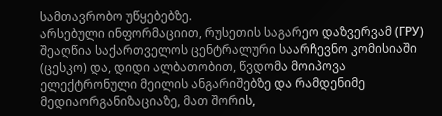სამთავრობო უწყებებზე.
არსებული ინფორმაციით, რუსეთის საგარეო დაზვერვამ (ГРУ) შეაღწია საქართველოს ცენტრალური საარჩევნო კომისიაში (ცესკო) და, დიდი ალბათობით, წვდომა მოიპოვა ელექტრონული მეილის ანგარიშებზე და რამდენიმე მედიაორგანიზაციაზე, მათ შორის,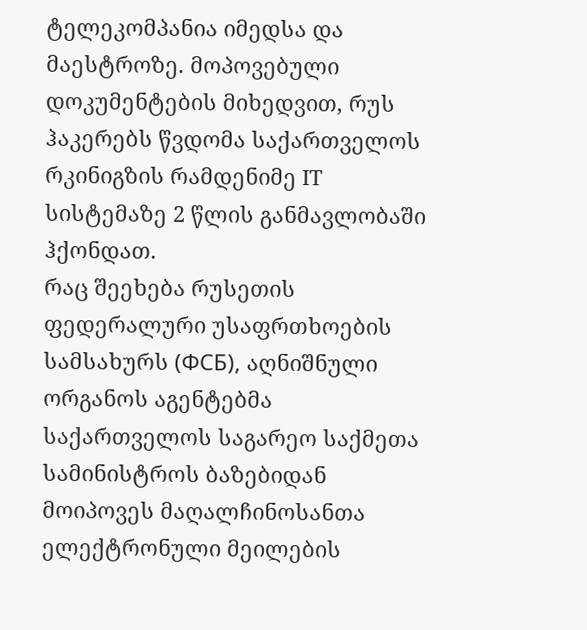ტელეკომპანია იმედსა და მაესტროზე. მოპოვებული დოკუმენტების მიხედვით, რუს ჰაკერებს წვდომა საქართველოს რკინიგზის რამდენიმე IT სისტემაზე 2 წლის განმავლობაში ჰქონდათ.
რაც შეეხება რუსეთის ფედერალური უსაფრთხოების სამსახურს (ФСБ), აღნიშნული ორგანოს აგენტებმა საქართველოს საგარეო საქმეთა სამინისტროს ბაზებიდან მოიპოვეს მაღალჩინოსანთა ელექტრონული მეილების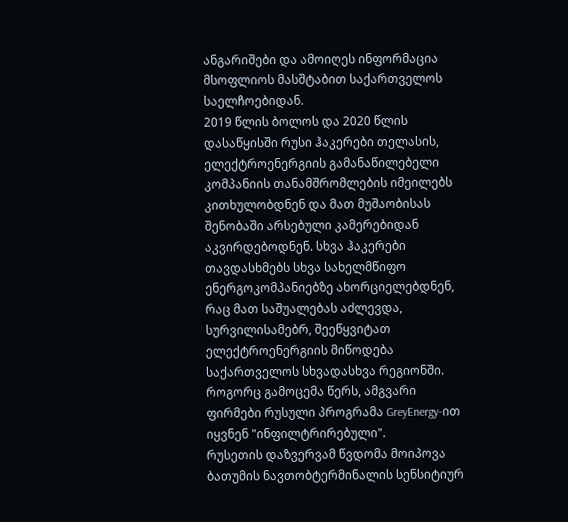ანგარიშები და ამოიღეს ინფორმაცია მსოფლიოს მასშტაბით საქართველოს საელჩოებიდან.
2019 წლის ბოლოს და 2020 წლის დასაწყისში რუსი ჰაკერები თელასის, ელექტროენერგიის გამანაწილებელი კომპანიის თანამშრომლების იმეილებს კითხულობდნენ და მათ მუშაობისას შენობაში არსებული კამერებიდან აკვირდებოდნენ. სხვა ჰაკერები თავდასხმებს სხვა სახელმწიფო ენერგოკომპანიებზე ახორციელებდნენ, რაც მათ საშუალებას აძლევდა, სურვილისამებრ, შეეწყვიტათ ელექტროენერგიის მიწოდება საქართველოს სხვადასხვა რეგიონში. როგორც გამოცემა წერს, ამგვარი ფირმები რუსული პროგრამა GreyEnergy-ით იყვნენ "ინფილტრირებული".
რუსეთის დაზვერვამ წვდომა მოიპოვა ბათუმის ნავთობტერმინალის სენსიტიურ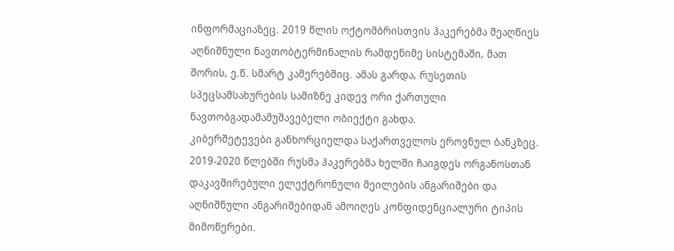ინფორმაციაზეც. 2019 წლის ოქტომბრისთვის ჰაკერებმა შეაღწიეს აღნიშნული ნავთობტერმინალის რამდენიმე სისტემაში, მათ შორის, ე.წ. სმარტ კამერებშიც. ამას გარდა, რუსეთის სპეცსამსახურების სამიზნე კიდევ ორი ქართული ნავთობგადამამუშავებელი ობიექტი გახდა.
კიბერშეტევები განხორციელდა საქართველოს ეროვნულ ბანკზეც. 2019-2020 წლებში რუსმა ჰაკერებმა ხელში ჩაიგდეს ორგანოსთან დაკავშირებული ელექტრონული მეილების ანგარიშები და აღნიშნული ანგარიშებიდან ამოიღეს კონფიდენციალური ტიპის მიმოწერები.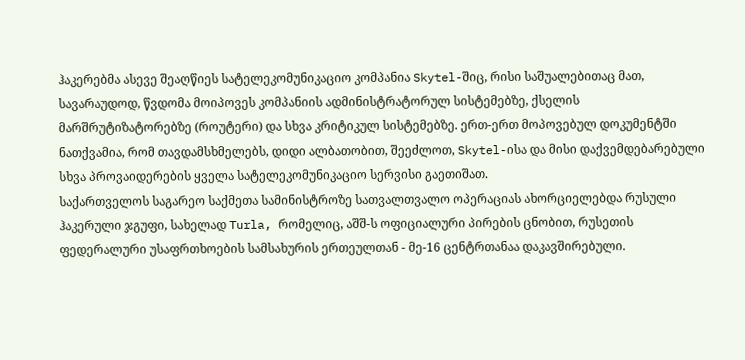ჰაკერებმა ასევე შეაღწიეს სატელეკომუნიკაციო კომპანია Skytel-შიც, რისი საშუალებითაც მათ, სავარაუდოდ, წვდომა მოიპოვეს კომპანიის ადმინისტრატორულ სისტემებზე, ქსელის მარშრუტიზატორებზე (როუტერი) და სხვა კრიტიკულ სისტემებზე. ერთ-ერთ მოპოვებულ დოკუმენტში ნათქვამია, რომ თავდამსხმელებს, დიდი ალბათობით, შეეძლოთ, Skytel-ისა და მისი დაქვემდებარებული სხვა პროვაიდერების ყველა სატელეკომუნიკაციო სერვისი გაეთიშათ.
საქართველოს საგარეო საქმეთა სამინისტროზე სათვალთვალო ოპერაციას ახორციელებდა რუსული ჰაკერული ჯგუფი, სახელად Turla, რომელიც, აშშ-ს ოფიციალური პირების ცნობით, რუსეთის ფედერალური უსაფრთხოების სამსახურის ერთეულთან - მე-16 ცენტრთანაა დაკავშირებული.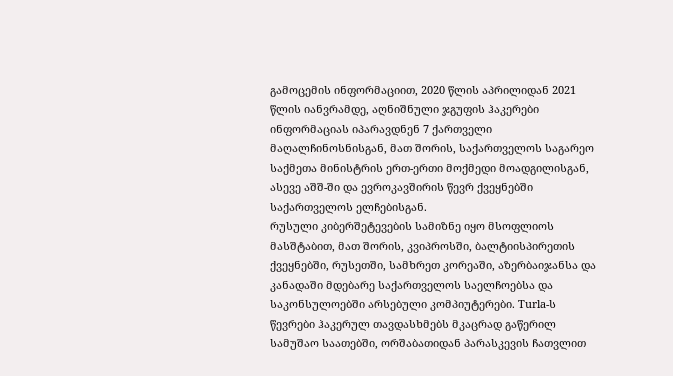გამოცემის ინფორმაციით, 2020 წლის აპრილიდან 2021 წლის იანვრამდე, აღნიშნული ჯგუფის ჰაკერები ინფორმაციას იპარავდნენ 7 ქართველი მაღალჩინოსნისგან, მათ შორის, საქართველოს საგარეო საქმეთა მინისტრის ერთ-ერთი მოქმედი მოადგილისგან, ასევე აშშ-ში და ევროკავშირის წევრ ქვეყნებში საქართველოს ელჩებისგან.
რუსული კიბერშეტევების სამიზნე იყო მსოფლიოს მასშტაბით, მათ შორის, კვიპროსში, ბალტიისპირეთის ქვეყნებში, რუსეთში, სამხრეთ კორეაში, აზერბაიჯანსა და კანადაში მდებარე საქართველოს საელჩოებსა და საკონსულოებში არსებული კომპიუტერები. Turla-ს წევრები ჰაკერულ თავდასხმებს მკაცრად გაწერილ სამუშაო საათებში, ორშაბათიდან პარასკევის ჩათვლით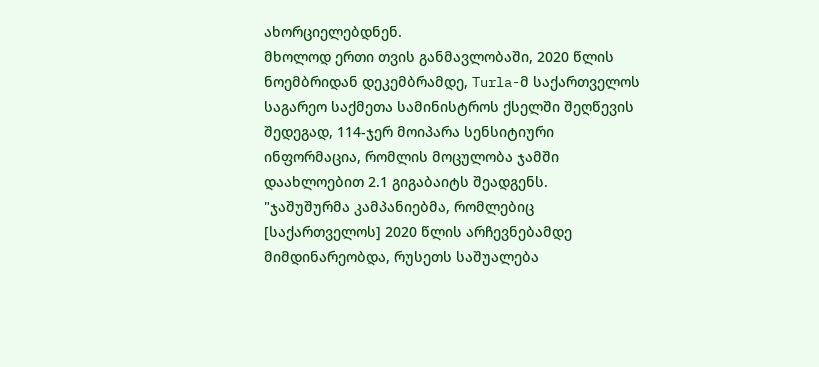ახორციელებდნენ.
მხოლოდ ერთი თვის განმავლობაში, 2020 წლის ნოემბრიდან დეკემბრამდე, Turla-მ საქართველოს საგარეო საქმეთა სამინისტროს ქსელში შეღწევის შედეგად, 114-ჯერ მოიპარა სენსიტიური ინფორმაცია, რომლის მოცულობა ჯამში დაახლოებით 2.1 გიგაბაიტს შეადგენს.
"ჯაშუშურმა კამპანიებმა, რომლებიც [საქართველოს] 2020 წლის არჩევნებამდე მიმდინარეობდა, რუსეთს საშუალება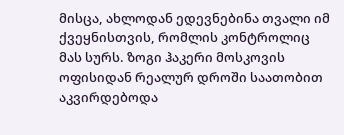მისცა, ახლოდან ედევნებინა თვალი იმ ქვეყნისთვის, რომლის კონტროლიც მას სურს. ზოგი ჰაკერი მოსკოვის ოფისიდან რეალურ დროში საათობით აკვირდებოდა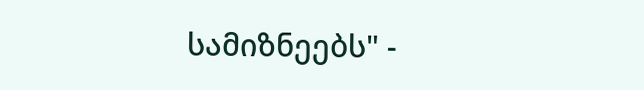სამიზნეებს" -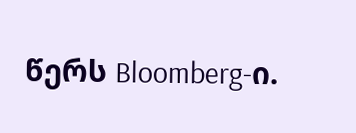წერს Bloomberg-ი.